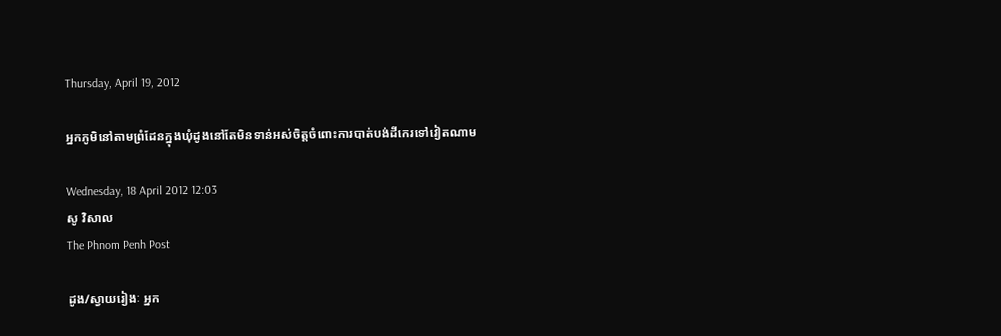Thursday, April 19, 2012

អ្នកភូមិនៅតាមព្រំដែនក្នុងឃុំដូងនៅតែមិនទាន់អស់ចិត្តចំពោះការបាត់បង់ដីកេរទៅវៀតណាម

Wednesday, 18 April 2012 12:03
សូ វិសាល
The Phnom Penh Post

ដូង/ស្វាយរៀងៈ អ្នក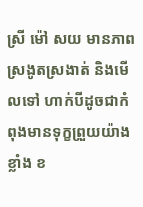ស្រី ម៉ៅ សយ មានភាពស្រងូតស្រងាត់ និងមើលទៅ ហាក់បីដូចជាកំពុងមានទុក្ខព្រួយយ៉ាងខ្លាំង ខ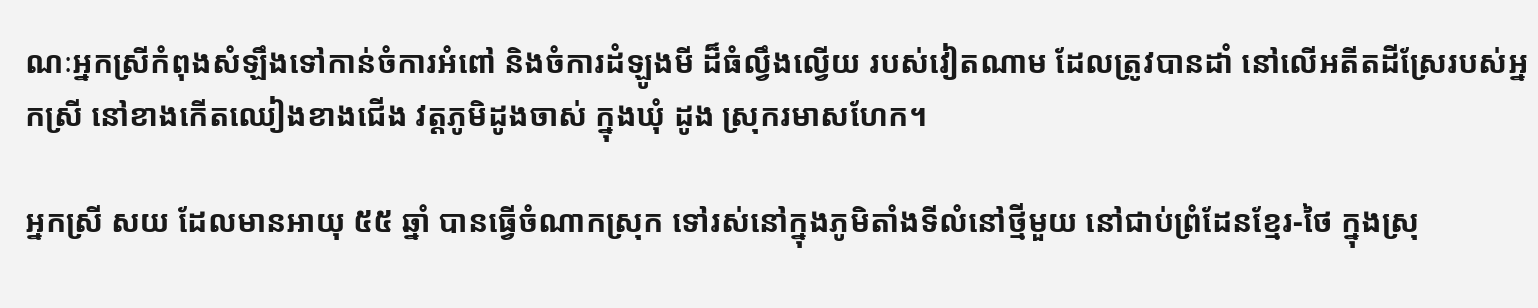ណៈអ្នកស្រីកំពុងសំឡឹងទៅកាន់ចំការអំពៅ និងចំការដំឡូងមី ដ៏ធំល្វឹងល្វើយ របស់វៀតណាម ដែលត្រូវបានដាំ នៅលើអតីតដីស្រែរបស់អ្នកស្រី នៅខាងកើតឈៀងខាងជើង វត្តភូមិដូងចាស់ ក្នុងឃុំ ដូង ស្រុករមាសហែក។

អ្នកស្រី សយ ដែលមានអាយុ ៥៥ ឆ្នាំ បានធ្វើចំណាកស្រុក ទៅរស់នៅក្នុងភូមិតាំងទីលំនៅថ្មីមួយ នៅជាប់ព្រំដែនខ្មែរ-ថៃ ក្នុងស្រុ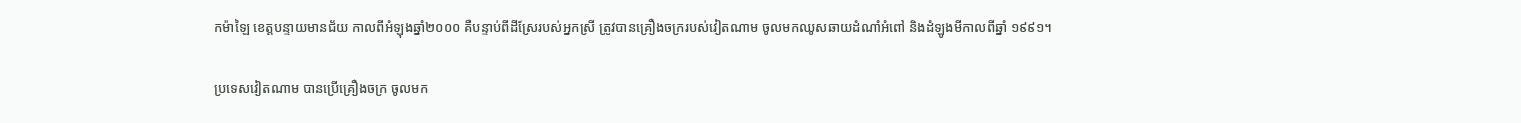កម៉ាឡៃ ខេត្តបន្ទាយមានជ័យ កាលពីអំឡុងឆ្នាំ២០០០ គឺបន្ទាប់ពីដីស្រែរបស់អ្នកស្រី ត្រូវបានគ្រឿងចក្ររបស់វៀតណាម ចូលមកឈូសឆាយដំណាំអំពៅ និងដំឡូងមីកាលពីឆ្នាំ ១៩៩១។

ប្រទេសវៀតណាម បានប្រើគ្រឿងចក្រ ចូលមក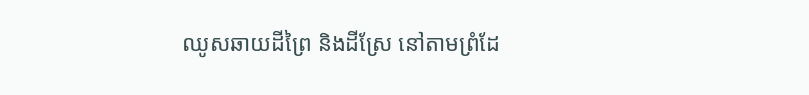ឈូសឆាយដីព្រៃ និងដីស្រែ នៅតាមព្រំដែ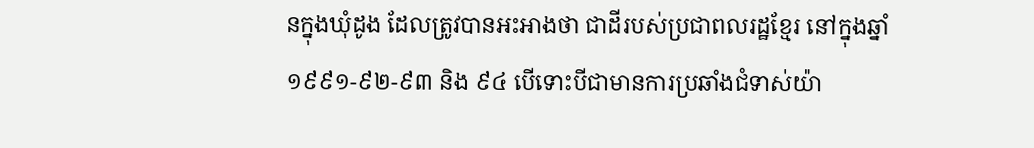នក្នុងឃុំដូង ដែលត្រូវបានអះអាងថា ជាដីរបស់ប្រជាពលរដ្ឋខ្មែរ នៅក្នុងឆ្នាំ ១៩៩១-៩២-៩៣ និង ៩៤ បើទោះបីជាមានការប្រឆាំងជំទាស់យ៉ា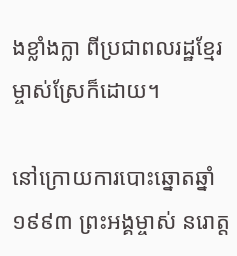ងខ្លាំងក្លា ពីប្រជាពលរដ្ឋខ្មែរម្ចាស់ស្រែក៏ដោយ។

នៅក្រោយការបោះឆ្នោតឆ្នាំ ១៩៩៣ ព្រះអង្គម្ចាស់ នរោត្ត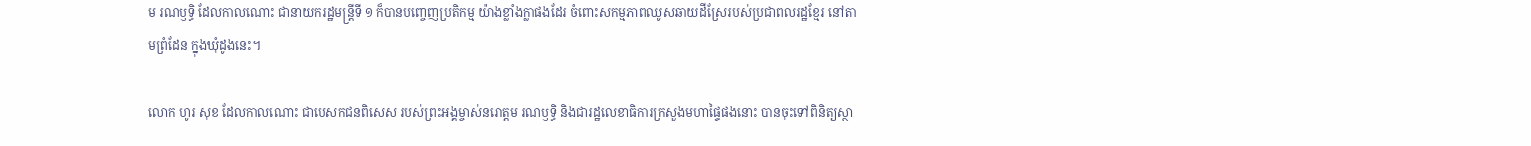ម រណឫទ្ធិ ដែលកាលណោះ ជានាយករដ្ឋមន្ត្រីទី ១ ក៏បានបញ្ចេញប្រតិកម្ម យ៉ាងខ្លាំងក្លាផងដែរ ចំពោះសកម្មភាពឈូសឆាយដីស្រែរបស់ប្រជាពលរដ្ឋខ្មែរ នៅតាមព្រំដែន ក្នុងឃុំដូងនេះ។

លោក ហូរ សុខ ដែលកាលណោះ ជាបេសកជនពិសេស របស់ព្រះអង្គម្ចាស់នរោត្តម រណឫទ្ធិ និងជារដ្ឋលេខាធិការក្រសួងមហាផ្ទៃផងនោះ បានចុះទៅពិនិត្យស្ថា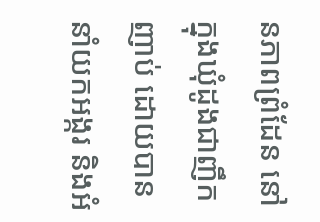នភាពព្រំដែន នៅក្នុងឃុំដូងជាញឹកញាប់ ដោយបាននាំយកអង្ករ និងអំ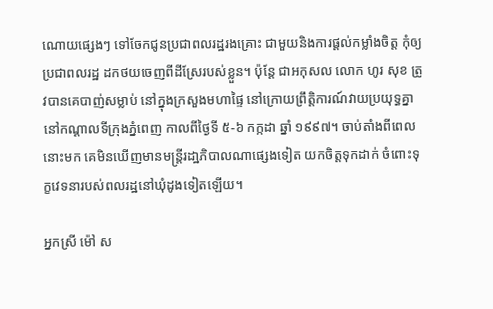ណោយផ្សេងៗ ទៅចែកជូនប្រជាពលរដ្ឋរងគ្រោះ ជាមួយនិងការផ្តល់កម្លាំងចិត្ត កុំឲ្យប្រជាពលរដ្ឋ ដកថយចេញពីដីស្រែរបស់ខ្លួន។ ប៉ុន្តែ ជាអកុសល លោក ហូរ សុខ ត្រូវបានគេបាញ់សម្លាប់ នៅក្នុងក្រសួងមហាផ្ទៃ នៅក្រោយព្រឹត្តិការណ៍វាយប្រយុទ្ធគ្នានៅកណ្តាលទីក្រុងភ្នំពេញ កាលពីថ្ងៃទី ៥-៦ កក្កដា ឆ្នាំ ១៩៩៧។ ចាប់តាំងពីពេលនោះមក គេមិនឃើញមានមន្ត្រីរដា្ឋភិបាលណាផ្សេងទៀត យកចិត្តទុកដាក់ ចំពោះទុក្ខវេទនារបស់ពលរដ្ឋនៅឃុំដូងទៀតឡើយ។

អ្នកស្រី ម៉ៅ ស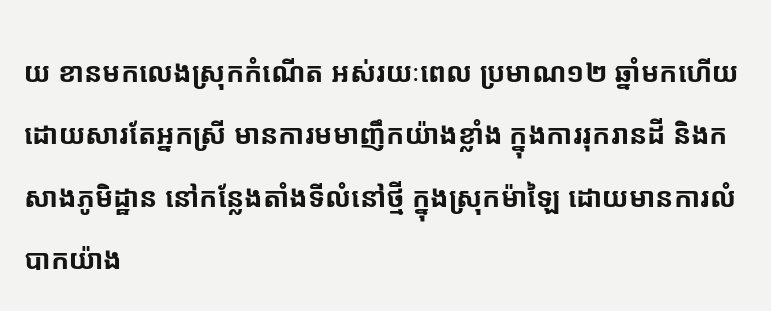យ ខានមកលេងស្រុកកំណើត អស់រយៈពេល ប្រមាណ១២ ឆ្នាំមកហើយ ដោយសារតែអ្នកស្រី មានការមមាញឹកយ៉ាងខ្លាំង ក្នុងការរុករានដី និងកសាងភូមិដ្ឋាន នៅកន្លែងតាំងទីលំនៅថ្មី ក្នុងស្រុកម៉ាឡៃ ដោយមានការលំបាកយ៉ាង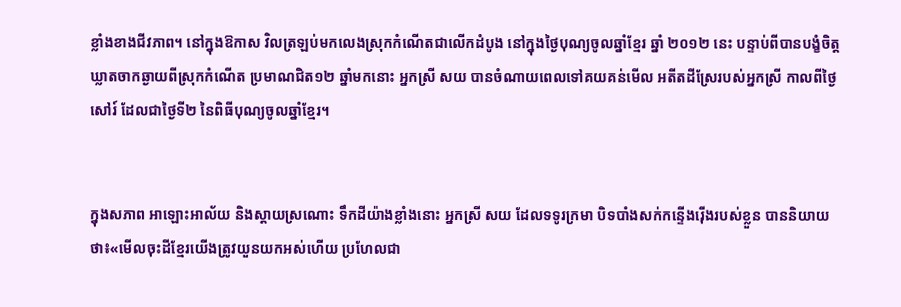ខ្លាំងខាងជីវភាព។ នៅក្នុងឱកាស វិលត្រឡប់មកលេងស្រុកកំណើតជាលើកដំបូង នៅក្នុងថ្ងៃបុណ្យចូលឆ្នាំខ្មែរ ឆ្នាំ ២០១២ នេះ បន្ទាប់ពីបានបង្ខំចិត្ត ឃ្លាតចាកឆ្ងាយពីស្រុកកំណើត ប្រមាណជិត១២ ឆ្នាំមកនោះ អ្នកស្រី សយ បានចំណាយពេលទៅគយគន់មើល អតីតដីស្រែរបស់អ្នកស្រី កាលពីថ្ងៃសៅរ៍ ដែលជាថ្ងៃទី២ នៃពិធីបុណ្យចូលឆ្នាំខ្មែរ។


ក្នុងសភាព អាឡោះអាល័យ និងស្តាយស្រណោះ ទឹកដីយ៉ាងខ្លាំងនោះ អ្នកស្រី សយ ដែលទទូរក្រមា បិទបាំងសក់កន្ទើងរ៉ើងរបស់ខ្លួន បាននិយាយថា៖«មើលចុះដីខ្មែរយើងត្រូវយួនយកអស់ហើយ ប្រហែលជា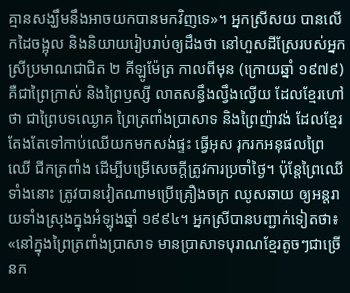គ្មានសង្ឃឹមនឹងអាចយកបានមកវិញទេ»។ អ្នកស្រីសយ បានលើកដៃចង្អុល និងនិយាយរៀបរាប់ឲ្យដឹងថា នៅហួសដីស្រែរបស់អ្នកស្រីប្រមាណជាជិត ២ គីឡូម៉ែត្រ កាលពីមុន (ក្រោយឆ្នាំ ១៩៧៩) គឺជាព្រៃក្រាស់ និងព្រៃឫស្សី លាតសន្ធឹងល្វឹងល្វើយ ដែលខ្មែរហៅថា ជាព្រៃបទឈ្ងោគ ព្រៃត្រពាំងប្រាសាទ និងព្រៃញ៉ាវង់ ដែលខ្មែរតែងតែទៅកាប់ឈើយកមកសង់ផ្ទះ ធ្វើអុស រុករកអនុផលព្រៃឈើ ជីកត្រពាំង ដើម្បីបម្រើសេចក្តីត្រូវការប្រចាំថ្ងៃ។ ប៉ុន្តែព្រៃឈើទាំងនោះ ត្រូវបានវៀតណាមប្រើគ្រឿងចក្រ ឈូសឆាយ ឲ្យអន្តរាយទាំងស្រុងក្នុងអំឡុងឆ្នាំ ១៩៩៤។ អ្នកស្រីបានបញ្ជាក់ទៀតថា៖«នៅក្នុងព្រៃត្រពាំងប្រាសាទ មានប្រាសាទបុរាណខ្មែរតូចៗជាច្រើនក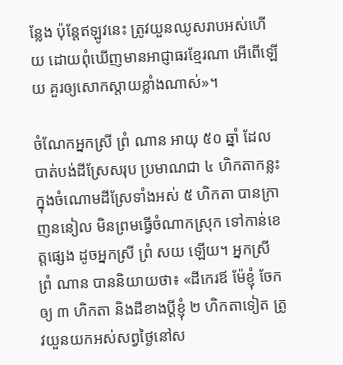ន្លែង ប៉ុន្តែឥឡូវនេះ ត្រូវយួនឈូសរាបអស់ហើយ ដោយពុំឃើញមានអាជ្ញាធរខ្មែរណា អើពើឡើយ គួរឲ្យសោកស្តាយខ្លាំងណាស់»។

ចំណែកអ្នកស្រី ព្រំ ណាន អាយុ ៥០ ឆ្នាំ ដែលបាត់បង់ដីស្រែសរុប ប្រមាណជា ៤ ហិកតាកន្លះ ក្នុងចំណោមដីស្រែទាំងអស់ ៥ ហិកតា បានក្រាញននៀល មិនព្រមធ្វើចំណាកស្រុក ទៅកាន់ខេត្តផ្សេង ដូចអ្នកស្រី ព្រំ សយ ឡើយ។ អ្នកស្រី ព្រំ ណាន បាននិយាយថា៖ «ដីកេរឪ ម៉ែខ្ញុំ ចែកឲ្យ ៣ ហិកតា និងដីខាងប្តីខ្ញុំ ២ ហិកតាទៀត ត្រូវយួនយកអស់សព្វថ្ងៃនៅស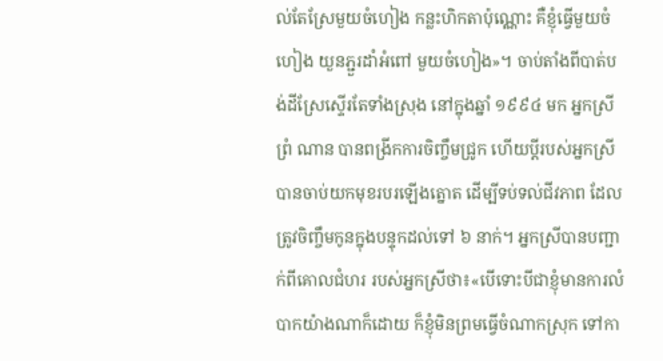ល់តែស្រែមួយចំហៀង កន្លះហិកតាប៉ុណ្ណោះ គឺខ្ញុំធ្វើមួយចំហៀង យួនភ្ជួរដាំអំពៅ មួយចំហៀង»។ ចាប់តាំងពីបាត់បង់ដីស្រែស្ទើរតែទាំងស្រុង នៅក្នុងឆ្នាំ ១៩៩៤ មក អ្នកស្រីព្រំ ណាន បានពង្រីកការចិញ្ចឹមជ្រូក ហើយប្តីរបស់អ្នកស្រី បានចាប់យកមុខរបរឡើងត្នោត ដើម្បីទប់ទល់ជីវភាព ដែលត្រូវចិញ្ចឹមកូនក្នុងបន្ទុកដល់ទៅ ៦ នាក់។ អ្នកស្រីបានបញ្ជាក់ពីគោលជំហរ របស់អ្នកស្រីថា៖«បើទោះបីជាខ្ញុំមានការលំបាកយ៉ាងណាក៏ដោយ ក៏ខ្ញុំមិនព្រមធ្វើចំណាកស្រុក ទៅកា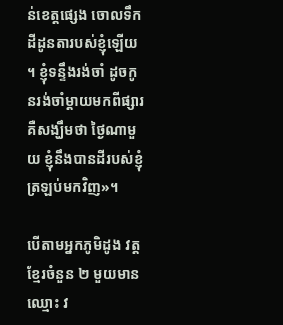ន់ខេត្តផ្សេង ចោលទឹកដីដូនតារបស់ខ្ញុំឡើយ។ ខ្ញុំទន្ទឹងរង់ចាំ ដូចកូនរង់ចាំម្តាយមកពីផ្សារ គឺសង្ឃឹមថា ថ្ងៃណាមួយ ខ្ញុំនឹងបានដីរបស់ខ្ញុំត្រឡប់មកវិញ»។

បើតាមអ្នកភូមិដូង វត្តខ្មែរចំនួន ២ មួយមានឈ្មោះ វ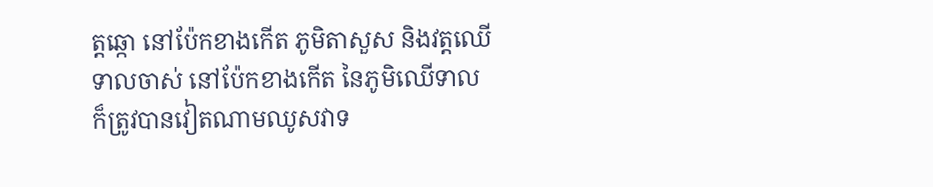ត្តឆ្កោ នៅប៉ែកខាងកើត ភូមិតាសួស និងវត្តឈើទាលចាស់ នៅប៉ែកខាងកើត នៃភូមិឈើទាល ក៏ត្រូវបានវៀតណាមឈូសវាទ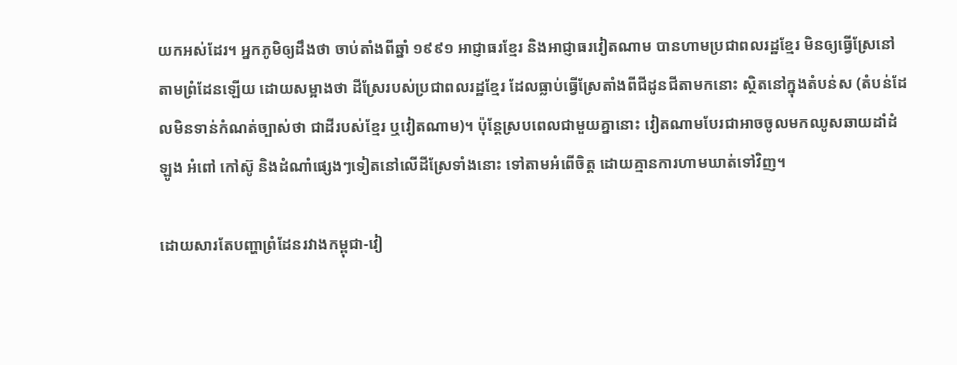យកអស់ដែរ។ អ្នកភូមិឲ្យដឹងថា ចាប់តាំងពីឆ្នាំ ១៩៩១ អាជ្ញាធរខ្មែរ និងអាជ្ញាធរវៀតណាម បានហាមប្រជាពលរដ្ឋខ្មែរ មិនឲ្យធ្វើស្រែនៅតាមព្រំដែនឡើយ ដោយសម្អាងថា ដីស្រែរបស់ប្រជាពលរដ្ឋខ្មែរ ដែលធ្លាប់ធ្វើស្រែតាំងពីជីដូនជីតាមកនោះ ស្ថិតនៅក្នុងតំបន់ស (តំបន់ដែលមិនទាន់កំណត់ច្បាស់ថា ជាដីរបស់ខ្មែរ ឬវៀតណាម)។ ប៉ុន្តែស្របពេលជាមួយគ្នានោះ វៀតណាមបែរជាអាចចូលមកឈូសឆាយដាំដំឡូង អំពៅ កៅស៊ូ និងដំណាំផ្សេងៗទៀតនៅលើដីស្រែទាំងនោះ ទៅតាមអំពើចិត្ត ដោយគ្មានការហាមឃាត់ទៅវិញ។

ដោយសារតែបញ្ហាព្រំដែនរវាងកម្ពុជា-វៀ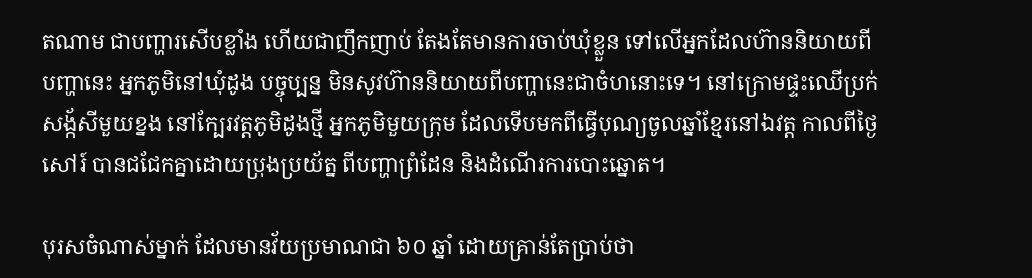តណាម ជាបញ្ហារសើបខ្លាំង ហើយជាញឹកញាប់ តែងតែមានការចាប់ឃុំខ្លួន ទៅលើអ្នកដែលហ៊ាននិយាយពីបញ្ហានេះ អ្នកភូមិនៅឃុំដូង បច្ចុប្បន្ន មិនសូវហ៊ាននិយាយពីបញ្ហានេះជាចំហនោះទេ។ នៅក្រោមផ្ទះឈើប្រក់សង្ក័សីមួយខ្នង នៅក្បែរវត្តភូមិដូងថ្មី អ្នកភូមិមួយក្រុម ដែលទើបមកពីធ្វើបុណ្យចូលឆ្នាំខ្មែរនៅឯវត្ត កាលពីថ្ងៃសៅរ៍ បានជជែកគ្នាដោយប្រុងប្រយ័ត្ន ពីបញ្ហាព្រំដែន និងដំណើរការបោះឆ្នោត។

បុរសចំណាស់ម្នាក់ ដែលមានវ័យប្រមាណជា ៦០ ឆ្នាំ ដោយគ្រាន់តែប្រាប់ថា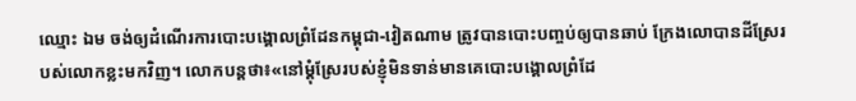ឈ្មោះ ឯម ចង់ឲ្យដំណើរការបោះបង្គោលព្រំដែនកម្ពុជា-វៀតណាម ត្រូវបានបោះបញ្ចប់ឲ្យបានឆាប់ ក្រែងលោបានដីស្រែរបស់លោកខ្លះមកវិញ។ លោកបន្តថា៖«នៅម្តុំស្រែរបស់ខ្ញុំមិនទាន់មានគេបោះបង្គោលព្រំដែ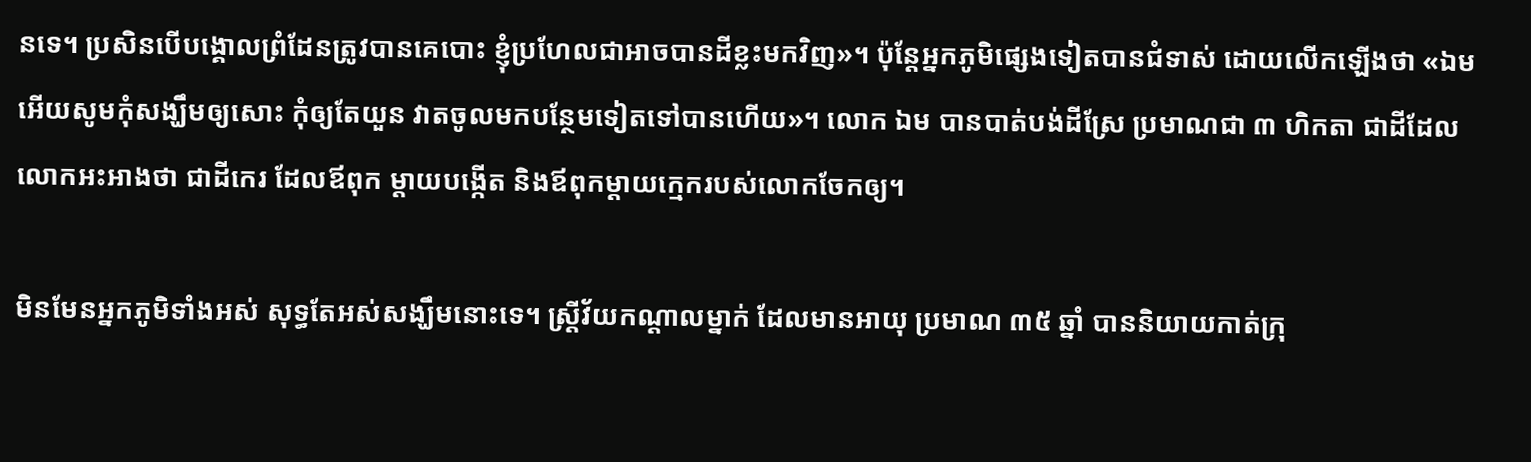នទេ។ ប្រសិនបើបង្គោលព្រំដែនត្រូវបានគេបោះ ខ្ញុំប្រហែលជាអាចបានដីខ្លះមកវិញ»។ ប៉ុន្តែអ្នកភូមិផ្សេងទៀតបានជំទាស់ ដោយលើកឡើងថា «ឯម អើយសូមកុំសង្ឃឹមឲ្យសោះ កុំឲ្យតែយួន វាតចូលមកបន្ថែមទៀតទៅបានហើយ»។ លោក ឯម បានបាត់បង់ដីស្រែ ប្រមាណជា ៣ ហិកតា ជាដីដែលលោកអះអាងថា ជាដីកេរ ដែលឪពុក ម្តាយបង្កើត និងឪពុកម្តាយក្មេករបស់លោកចែកឲ្យ។

មិនមែនអ្នកភូមិទាំងអស់ សុទ្ធតែអស់សង្ឃឹមនោះទេ។ ស្ត្រីវ័យកណ្តាលម្នាក់ ដែលមានអាយុ ប្រមាណ ៣៥ ឆ្នាំ បាននិយាយកាត់ក្រុ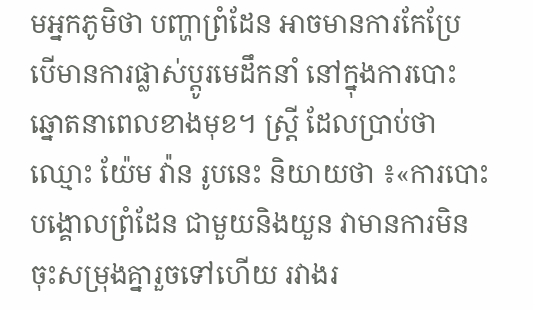មអ្នកភូមិថា បញ្ហាព្រំដែន អាចមានការកែប្រែ បើមានការផ្លាស់ប្តូរមេដឹកនាំ នៅក្នុងការបោះឆ្នោតនាពេលខាងមុខ។ ស្ត្រី ដែលប្រាប់ថា ឈ្មោះ យ៉ែម វ៉ាន រូបនេះ និយាយថា ៖«ការបោះបង្គោលព្រំដែន ជាមួយនិងយួន វាមានការមិនចុះសម្រុងគ្នារួចទៅហើយ រវាងរ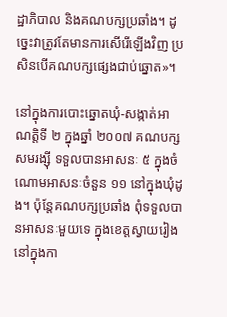ដ្ឋាភិបាល និងគណបក្សប្រឆាំង។ ដូច្នេះវាត្រូវតែមានការសើរើឡើងវិញ ប្រសិនបើគណបក្សផ្សេងជាប់ឆ្នោត»។

នៅក្នុងការបោះឆ្នោតឃុំ-សង្កាត់អាណត្តិទី ២ ក្នុងឆ្នាំ ២០០៧ គណបក្សសមរង្ស៊ី ទទួលបានអាសនៈ ៥ ក្នុងចំណោមអាសនៈចំនួន ១១ នៅក្នុងឃុំដូង។ ប៉ុន្តែគណបក្សប្រឆាំង ពុំទទួលបានអាសនៈមួយទេ ក្នុងខេត្តស្វាយរៀង នៅក្នុងកា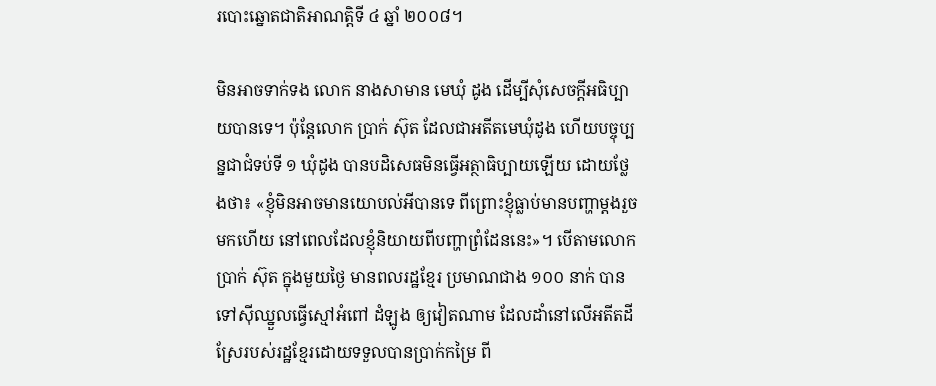របោះឆ្នោតជាតិអាណត្តិទី ៤ ឆ្នាំ ២០០៨។

មិនអាចទាក់ទង លោក នាងសាមាន មេឃុំ ដូង ដើម្បីសុំសេចក្តីអធិប្បាយបានទេ។ ប៉ុន្តែលោក ប្រាក់ ស៊ុត ដែលជាអតីតមេឃុំដូង ហើយបច្ចុប្បន្នជាជំទប់ទី ១ ឃុំដូង បានបដិសេធមិនធ្វើអត្ថាធិប្បាយឡើយ ដោយថ្លែងថា៖ «ខ្ញុំមិនអាចមានយោបល់អីបានទេ ពីព្រោះខ្ញុំធ្លាប់មានបញ្ហាម្តងរួចមកហើយ នៅពេលដែលខ្ញុំនិយាយពីបញ្ហាព្រំដែននេះ»។ បើតាមលោកប្រាក់ ស៊ុត ក្នុងមួយថ្ងៃ មានពលរដ្ឋខ្មែរ ប្រមាណជាង ១០០ នាក់ បានទៅស៊ីឈ្នួលធ្វើស្មៅអំពៅ ដំឡូង ឲ្យវៀតណាម ដែលដាំនៅលើអតីតដីស្រែរបស់រដ្ឋខ្មែរដោយទទួលបានប្រាក់កម្រៃ ពី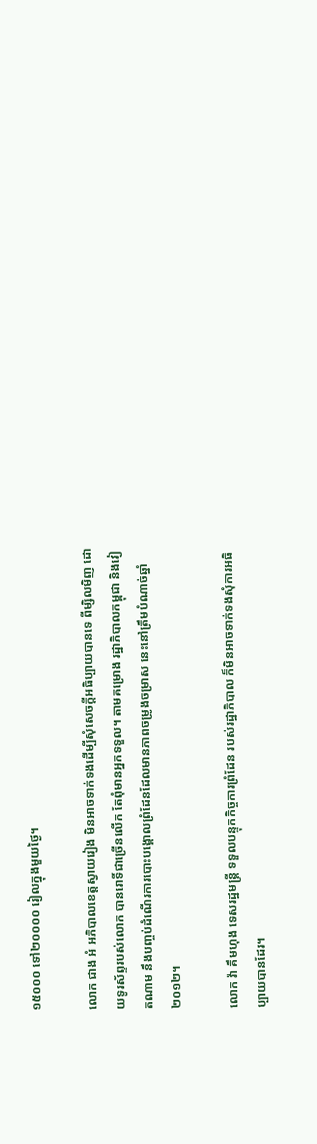១៥០០០ ទៅ២០០០០ រៀលក្នុងមួយថ្ងៃ។

លោក ជាង អំ អភិបាលខេត្តស្វាយរៀង មិនអាចទាក់ទងដើម្បីសុំសេចក្តីអធិប្បាយបានទេ ពីម្សិលមិញ ដោយទូរស័ព្ទរបស់លោក បានរោទិ៍ជាច្រើនលើក តែពុំមានអ្នកទទួល។ តាមគម្រោង រដ្ឋាភិបាលកម្ពុជា និងវៀតណាម នឹងបញ្ចប់ដំណើរការបោះបង្គោលព្រំដែនដែលមានភាពចម្រូងចម្រាស នេះនៅត្រឹមបំណាច់ឆ្នាំ ២០១២។

លោក វ៉ា គឹមហុង ទេសរដ្ឋមន្ត្រី ទទួលបន្ទុកកិច្ចការព្រំដែន របស់រដ្ឋាភិបាល ក៏មិនអាចទាក់ទងសុំការអធិប្បាយបានដែរ។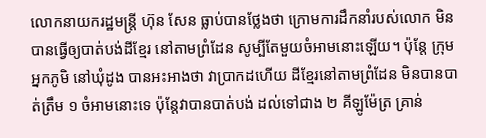លោកនាយករដ្ឋមន្ត្រី ហ៊ុន សែន ធ្លាប់បានថ្លែងថា ក្រោមការដឹកនាំរបស់លោក មិនបានធ្វើឲ្យបាត់បង់ដីខ្មែរ នៅតាមព្រំដែន សូម្បីតែមួយចំអាមនោះឡើយ។ ប៉ុន្តែ ក្រុមអ្នកភូមិ នៅឃុំដូង បានអះអាងថា វាប្រាកដហើយ ដីខ្មែរនៅតាមព្រំដែន មិនបានបាត់ត្រឹម ១ ចំអាមនោះទេ ប៉ុន្តែវាបានបាត់បង់ ដល់ទៅជាង ២ គីឡូម៉ែត្រ គ្រាន់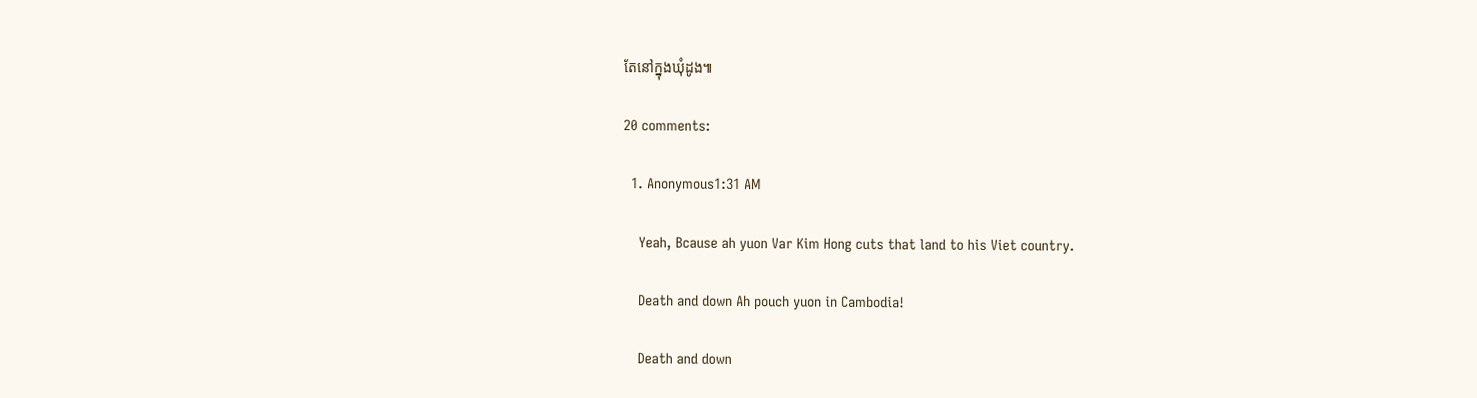តែនៅក្នុងឃុំដូង៕

20 comments:

  1. Anonymous1:31 AM

    Yeah, Bcause ah yuon Var Kim Hong cuts that land to his Viet country.

    Death and down Ah pouch yuon in Cambodia!

    Death and down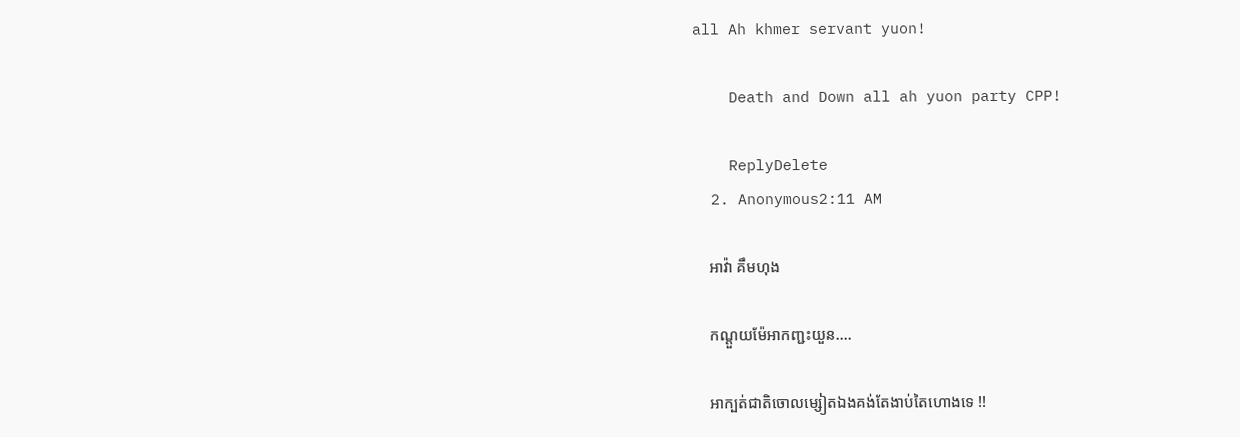all Ah khmer servant yuon!

    Death and Down all ah yuon party CPP!

    ReplyDelete
  2. Anonymous2:11 AM

    អាវ៉ា គឹមហុង

    កណ្ដួយម៉ែអាកញ្ជះយួន....

    អាក្បត់ជាតិចោលម្សៀតឯងគង់តែងាប់តៃហោងទេ !!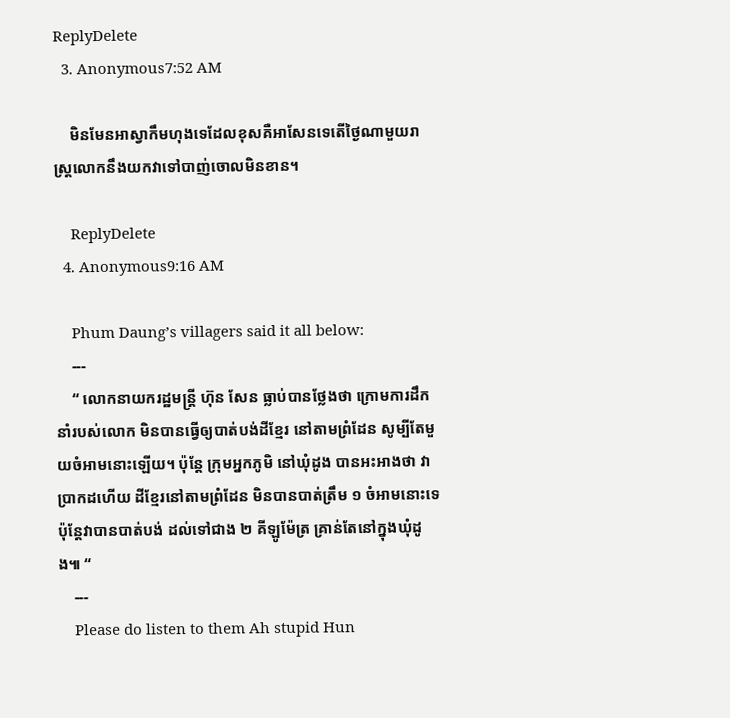ReplyDelete
  3. Anonymous7:52 AM

    មិនមែនអាស្វាកឹមហុងទេដែលខុសគឺអាសែនទេតើថ្ងៃណាមួយរាស្រ្តលោកនឹងយកវាទៅបាញ់ចោលមិនខាន។

    ReplyDelete
  4. Anonymous9:16 AM

    Phum Daung’s villagers said it all below:
    ---
    “ លោកនាយករដ្ឋមន្ត្រី ហ៊ុន សែន ធ្លាប់បានថ្លែងថា ក្រោមការដឹកនាំរបស់លោក មិនបានធ្វើឲ្យបាត់បង់ដីខ្មែរ នៅតាមព្រំដែន សូម្បីតែមួយចំអាមនោះឡើយ។ ប៉ុន្តែ ក្រុមអ្នកភូមិ នៅឃុំដូង បានអះអាងថា វាប្រាកដហើយ ដីខ្មែរនៅតាមព្រំដែន មិនបានបាត់ត្រឹម ១ ចំអាមនោះទេ ប៉ុន្តែវាបានបាត់បង់ ដល់ទៅជាង ២ គីឡូម៉ែត្រ គ្រាន់តែនៅក្នុងឃុំដូង៕ “
    ---
    Please do listen to them Ah stupid Hun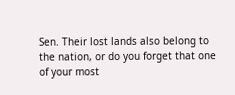Sen. Their lost lands also belong to the nation, or do you forget that one of your most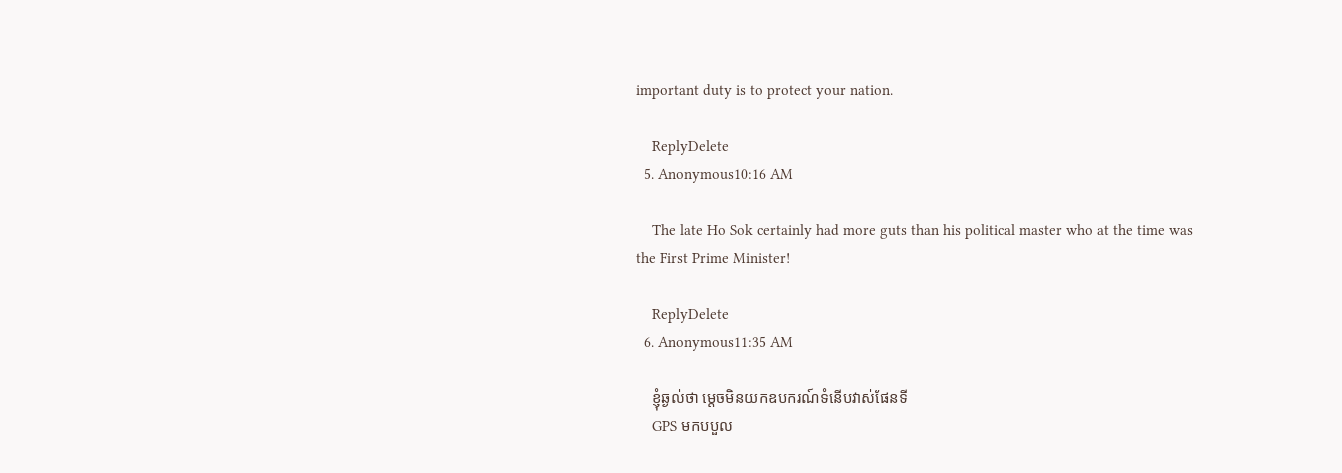important duty is to protect your nation.

    ReplyDelete
  5. Anonymous10:16 AM

    The late Ho Sok certainly had more guts than his political master who at the time was the First Prime Minister!

    ReplyDelete
  6. Anonymous11:35 AM

    ខ្ញុំឆ្ងល់ថា ម្ដេចមិនយកឧបករណ៍ទំនើបវាស់ផែនទី
    GPS មកបបួល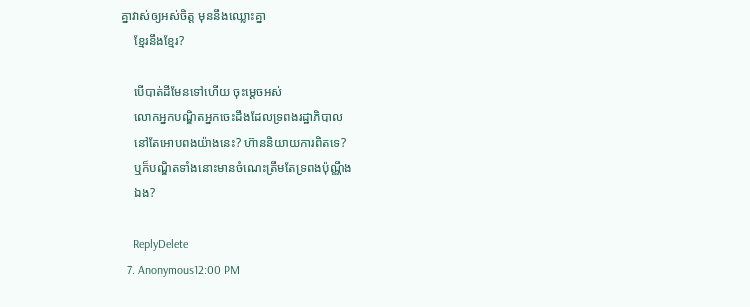គ្នាវាស់ឲ្យអស់ចិត្ត មុននឹងឈ្លោះគ្នា
    ខ្មែរនឹងខ្មែរ?

    បើបាត់ដីមែនទៅហើយ ចុះម្ដេចអស់
    លោកអ្នកបណ្ឌិតអ្នកចេះដឹងដែលទ្រពងរដ្ឋាភិបាល
    នៅតែអោបពងយ៉ាងនេះ? ហ៊ាននិយាយការពិតទេ?
    ឬក៏បណ្ឌិតទាំងនោះមានចំណេះត្រឹមតែទ្រពងប៉ុណ្ណឹង
    ឯង?

    ReplyDelete
  7. Anonymous12:00 PM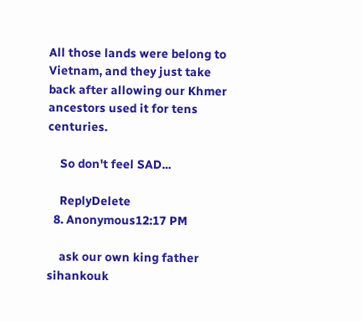All those lands were belong to Vietnam, and they just take back after allowing our Khmer ancestors used it for tens centuries.

    So don't feel SAD...

    ReplyDelete
  8. Anonymous12:17 PM

    ask our own king father sihankouk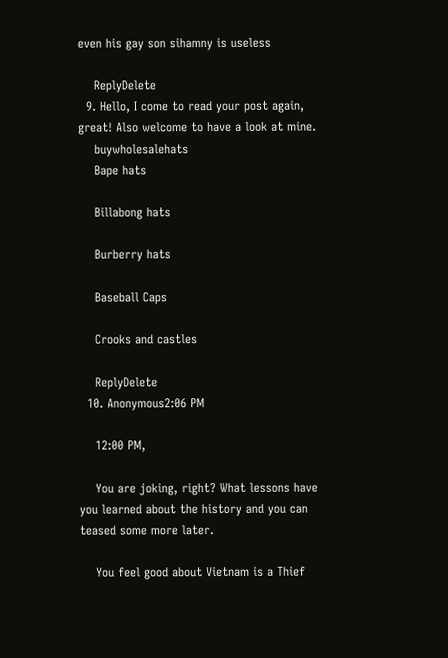even his gay son sihamny is useless

    ReplyDelete
  9. Hello, I come to read your post again, great! Also welcome to have a look at mine.
    buywholesalehats
    Bape hats

    Billabong hats

    Burberry hats

    Baseball Caps

    Crooks and castles

    ReplyDelete
  10. Anonymous2:06 PM

    12:00 PM,

    You are joking, right? What lessons have you learned about the history and you can teased some more later.

    You feel good about Vietnam is a Thief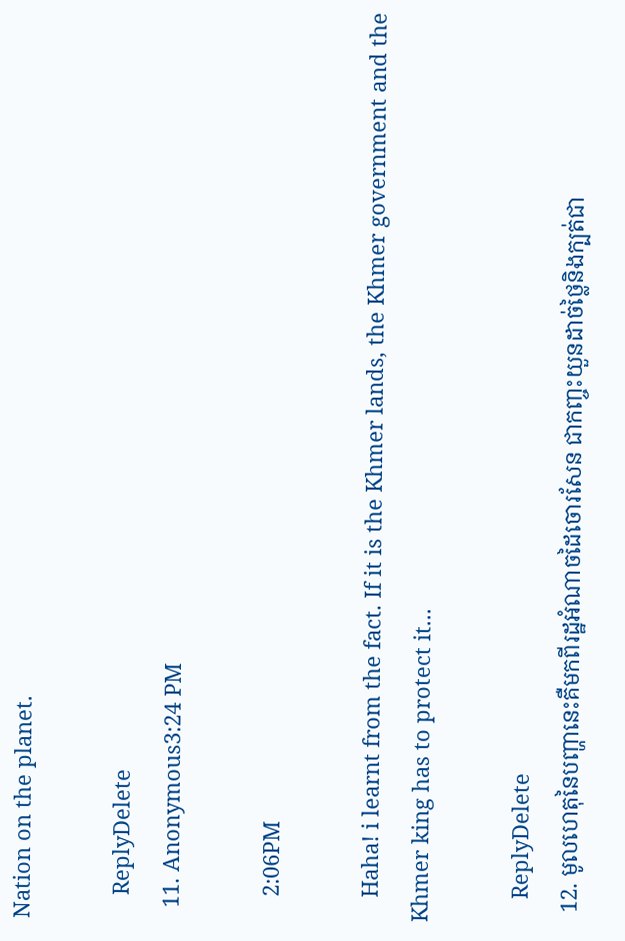Nation on the planet.

    ReplyDelete
  11. Anonymous3:24 PM

    2:06PM

    Haha! i learnt from the fact. If it is the Khmer lands, the Khmer government and the Khmer king has to protect it...

    ReplyDelete
  12. មូលហេតុនៃបញ្ហានេះគឺមកពីរដ្ឋអំណាចដៃចោរសែន ជាកញ្ចះយួនដាច់ថ្លៃនិងក្បត់ជា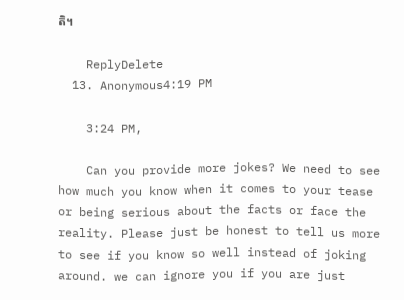តិ។

    ReplyDelete
  13. Anonymous4:19 PM

    3:24 PM,

    Can you provide more jokes? We need to see how much you know when it comes to your tease or being serious about the facts or face the reality. Please just be honest to tell us more to see if you know so well instead of joking around. we can ignore you if you are just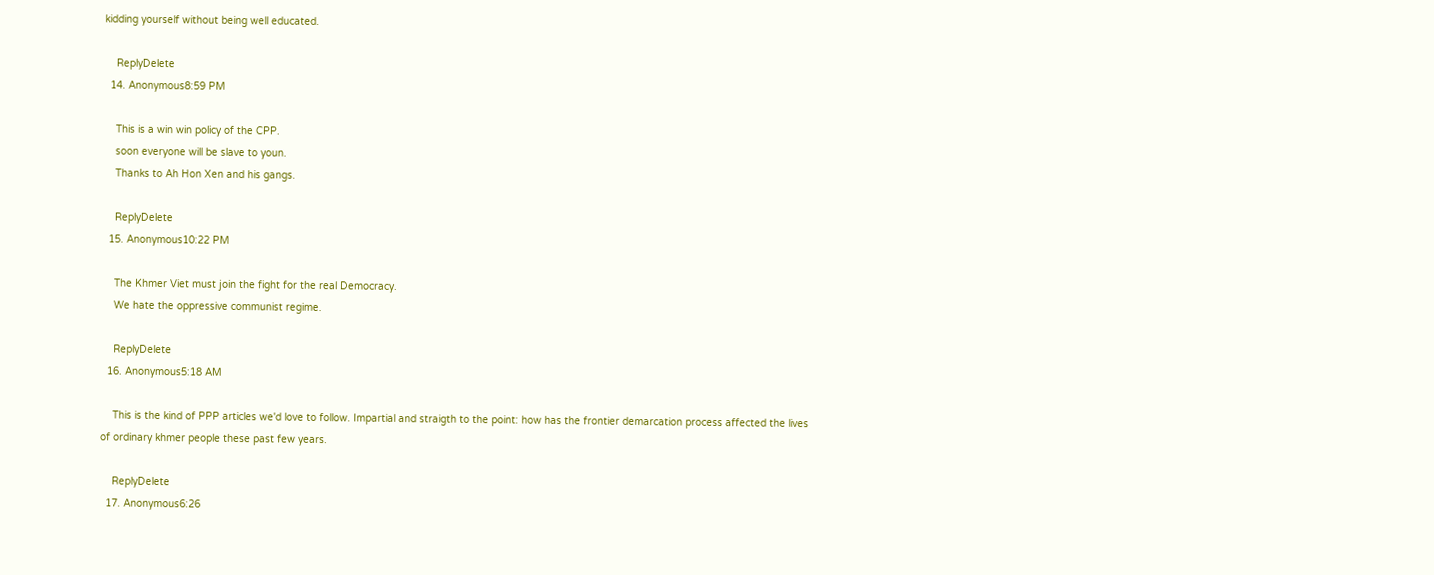kidding yourself without being well educated.

    ReplyDelete
  14. Anonymous8:59 PM

    This is a win win policy of the CPP.
    soon everyone will be slave to youn.
    Thanks to Ah Hon Xen and his gangs.

    ReplyDelete
  15. Anonymous10:22 PM

    The Khmer Viet must join the fight for the real Democracy.
    We hate the oppressive communist regime.

    ReplyDelete
  16. Anonymous5:18 AM

    This is the kind of PPP articles we'd love to follow. Impartial and straigth to the point: how has the frontier demarcation process affected the lives of ordinary khmer people these past few years.

    ReplyDelete
  17. Anonymous6:26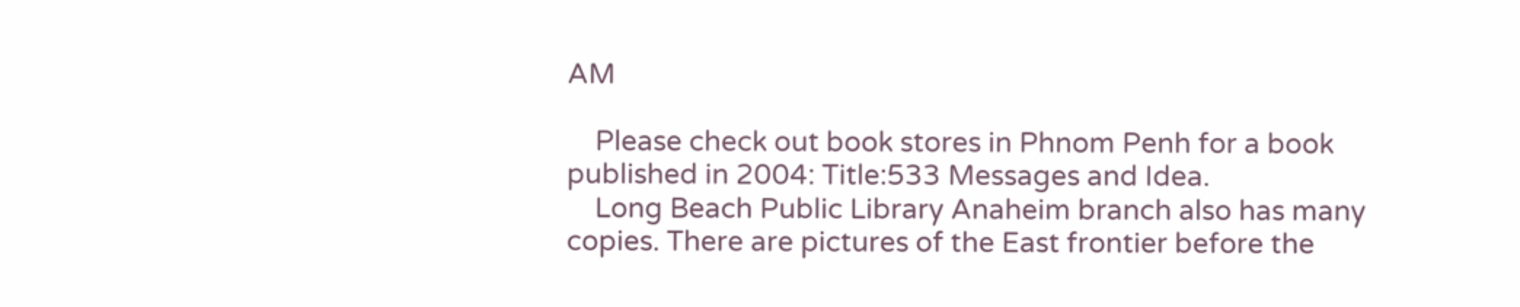AM

    Please check out book stores in Phnom Penh for a book published in 2004: Title:533 Messages and Idea.
    Long Beach Public Library Anaheim branch also has many copies. There are pictures of the East frontier before the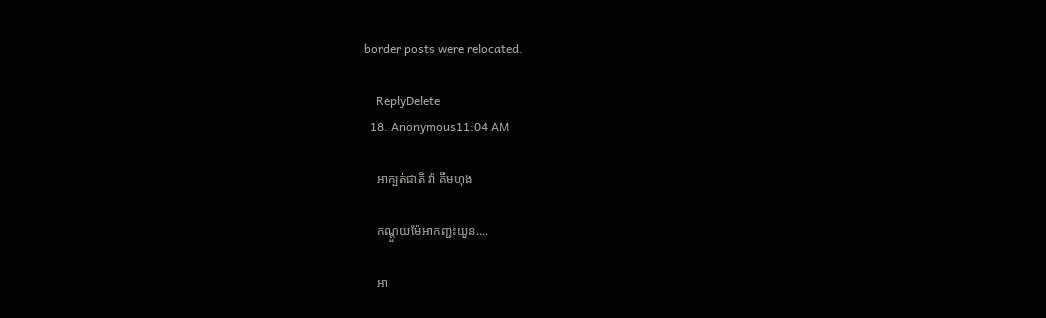border posts were relocated.

    ReplyDelete
  18. Anonymous11:04 AM

    អាក្បត់ជាតិ វ៉ា គឹមហុង

    កណ្ដួយម៉ែអាកញ្ជះយួន....

    អា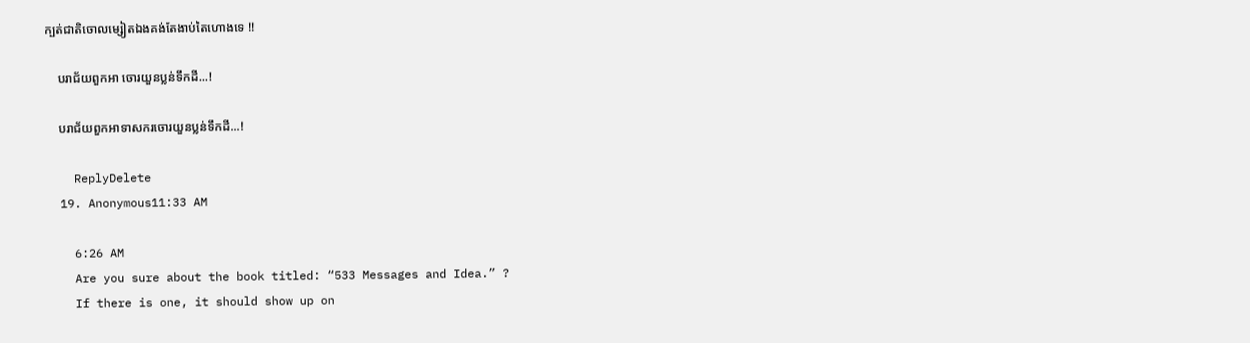ក្បត់ជាតិចោលម្សៀតឯងគង់តែងាប់តៃហោងទេ !!

    បរាជ័យពួកអា ចោរយួនប្លន់ទឹកដី...!

    បរាជ័យពួកអាទាសករចោរយួនប្លន់ទឹកដី...!

    ReplyDelete
  19. Anonymous11:33 AM

    6:26 AM
    Are you sure about the book titled: “533 Messages and Idea.” ?
    If there is one, it should show up on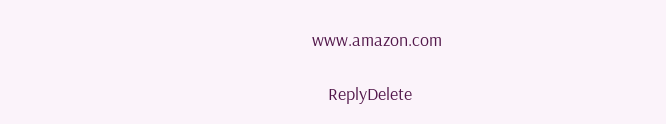www.amazon.com

    ReplyDelete